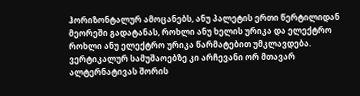ჰორიზონტალურ ამოცანებს, ანუ პალეტის ერთი წერტილიდან მეორეში გადატანას, როხლი ანუ ხელის ურიკა და ელექტრო როხლი ანუ ელექტრო ურიკა წარმატებით უმკლავდება.
ვერტიკალურ სამუშაოებზე კი არჩევანი ორ მთავარ ალტერნატივას შორის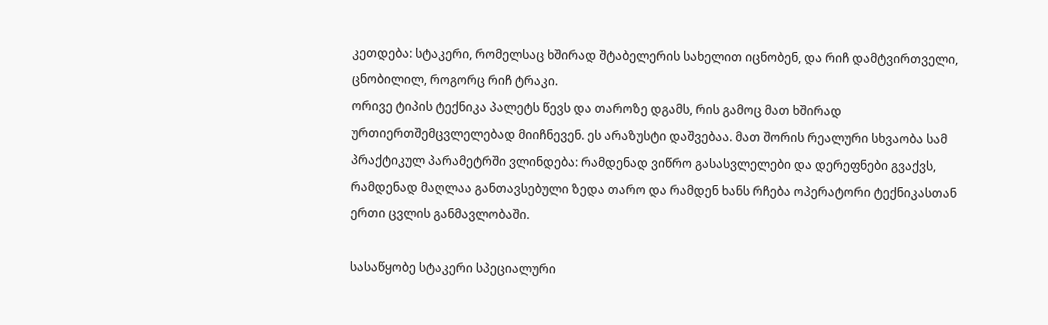კეთდება: სტაკერი, რომელსაც ხშირად შტაბელერის სახელით იცნობენ, და რიჩ დამტვირთველი, ცნობილილ, როგორც რიჩ ტრაკი.
ორივე ტიპის ტექნიკა პალეტს წევს და თაროზე დგამს, რის გამოც მათ ხშირად ურთიერთშემცვლელებად მიიჩნევენ. ეს არაზუსტი დაშვებაა. მათ შორის რეალური სხვაობა სამ პრაქტიკულ პარამეტრში ვლინდება: რამდენად ვიწრო გასასვლელები და დერეფნები გვაქვს, რამდენად მაღლაა განთავსებული ზედა თარო და რამდენ ხანს რჩება ოპერატორი ტექნიკასთან ერთი ცვლის განმავლობაში.

სასაწყობე სტაკერი სპეციალური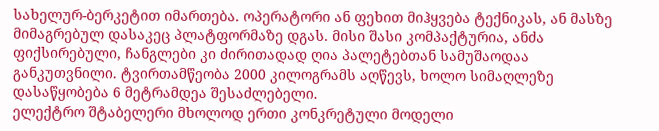სახელურ-ბერკეტით იმართება. ოპერატორი ან ფეხით მიჰყვება ტექნიკას, ან მასზე მიმაგრებულ დასაკეც პლატფორმაზე დგას. მისი შასი კომპაქტურია, ანძა ფიქსირებული, ჩანგლები კი ძირითადად ღია პალეტებთან სამუშაოდაა განკუთვნილი. ტვირთამწეობა 2000 კილოგრამს აღწევს, ხოლო სიმაღლეზე დასაწყობება 6 მეტრამდეა შესაძლებელი.
ელექტრო შტაბელერი მხოლოდ ერთი კონკრეტული მოდელი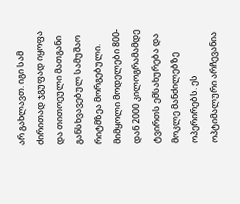არ გახლავთ. იგი სამ ძირითად ჯგუფად იყოფა და თითოეული მათგანი განსხვავებულ სამუშაო რიტმზეა მორგებული.
მიმყოლი მოდელები 800-დან 2000 კილოგრამამდე ტვირთს ემსახურება და მოკლე მანძილებზე ოპერირებს. ეს ოპტიმალური არჩევანია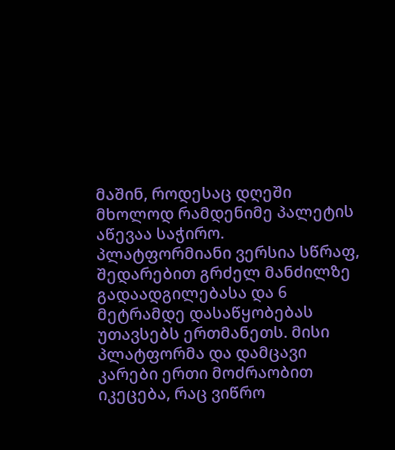მაშინ, როდესაც დღეში მხოლოდ რამდენიმე პალეტის აწევაა საჭირო.
პლატფორმიანი ვერსია სწრაფ, შედარებით გრძელ მანძილზე გადაადგილებასა და 6 მეტრამდე დასაწყობებას უთავსებს ერთმანეთს. მისი პლატფორმა და დამცავი კარები ერთი მოძრაობით იკეცება, რაც ვიწრო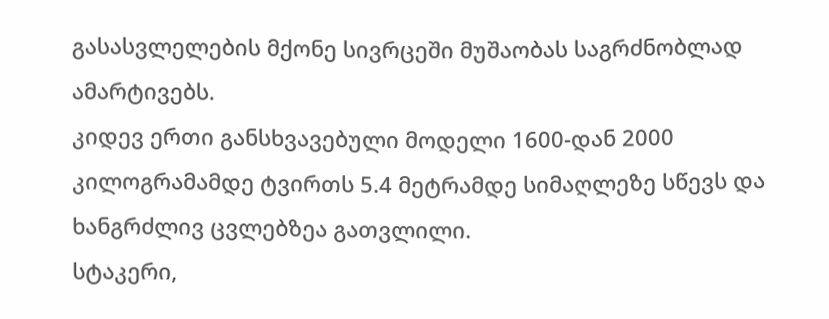გასასვლელების მქონე სივრცეში მუშაობას საგრძნობლად ამარტივებს.
კიდევ ერთი განსხვავებული მოდელი 1600-დან 2000 კილოგრამამდე ტვირთს 5.4 მეტრამდე სიმაღლეზე სწევს და ხანგრძლივ ცვლებზეა გათვლილი.
სტაკერი,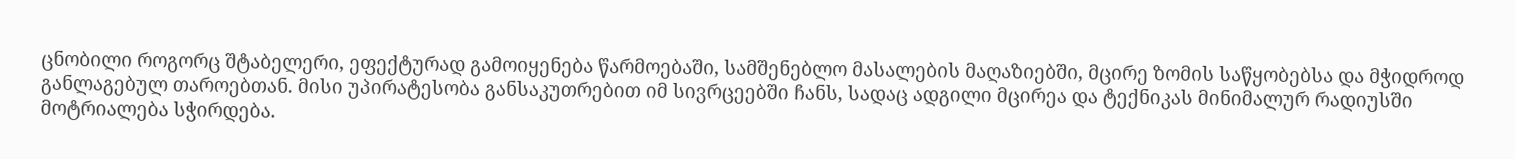ცნობილი როგორც შტაბელერი, ეფექტურად გამოიყენება წარმოებაში, სამშენებლო მასალების მაღაზიებში, მცირე ზომის საწყობებსა და მჭიდროდ განლაგებულ თაროებთან. მისი უპირატესობა განსაკუთრებით იმ სივრცეებში ჩანს, სადაც ადგილი მცირეა და ტექნიკას მინიმალურ რადიუსში მოტრიალება სჭირდება.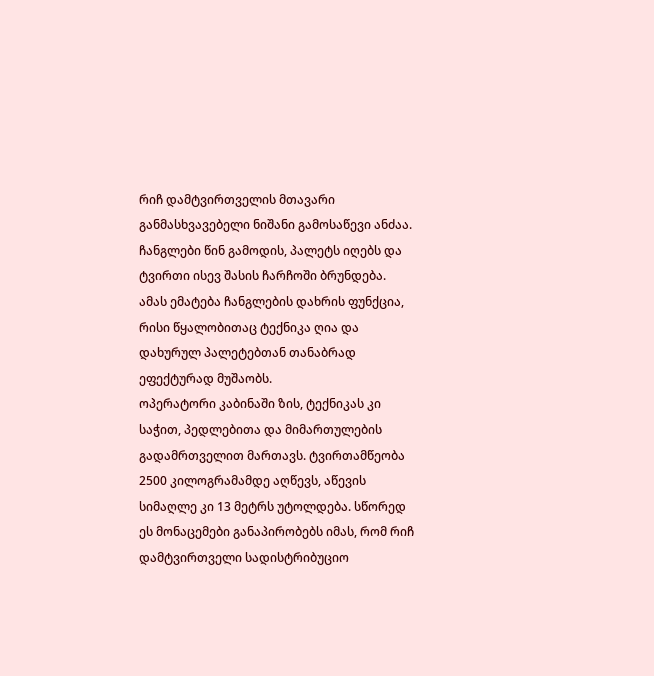რიჩ დამტვირთველის მთავარი განმასხვავებელი ნიშანი გამოსაწევი ანძაა. ჩანგლები წინ გამოდის, პალეტს იღებს და ტვირთი ისევ შასის ჩარჩოში ბრუნდება. ამას ემატება ჩანგლების დახრის ფუნქცია, რისი წყალობითაც ტექნიკა ღია და დახურულ პალეტებთან თანაბრად ეფექტურად მუშაობს.
ოპერატორი კაბინაში ზის, ტექნიკას კი საჭით, პედლებითა და მიმართულების გადამრთველით მართავს. ტვირთამწეობა 2500 კილოგრამამდე აღწევს, აწევის სიმაღლე კი 13 მეტრს უტოლდება. სწორედ ეს მონაცემები განაპირობებს იმას, რომ რიჩ დამტვირთველი სადისტრიბუციო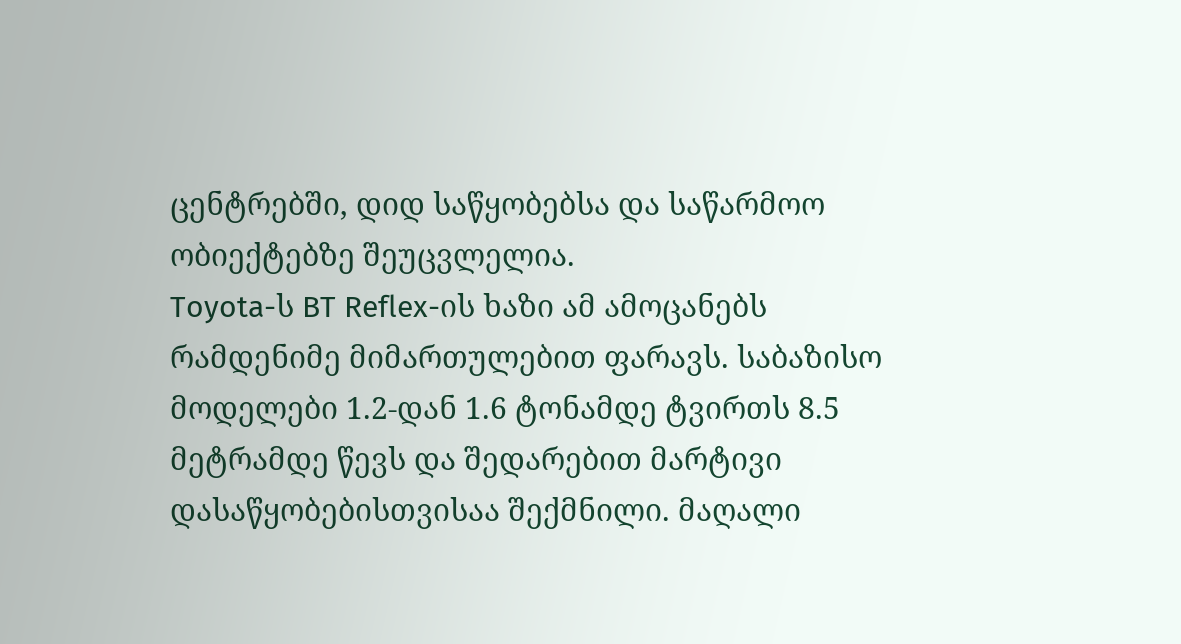ცენტრებში, დიდ საწყობებსა და საწარმოო ობიექტებზე შეუცვლელია.
Toyota-ს BT Reflex-ის ხაზი ამ ამოცანებს რამდენიმე მიმართულებით ფარავს. საბაზისო მოდელები 1.2-დან 1.6 ტონამდე ტვირთს 8.5 მეტრამდე წევს და შედარებით მარტივი დასაწყობებისთვისაა შექმნილი. მაღალი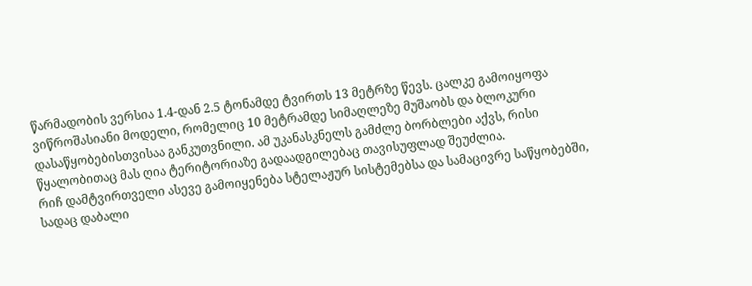წარმადობის ვერსია 1.4-დან 2.5 ტონამდე ტვირთს 13 მეტრზე წევს. ცალკე გამოიყოფა ვიწროშასიანი მოდელი, რომელიც 10 მეტრამდე სიმაღლეზე მუშაობს და ბლოკური დასაწყობებისთვისაა განკუთვნილი. ამ უკანასკნელს გამძლე ბორბლები აქვს, რისი წყალობითაც მას ღია ტერიტორიაზე გადაადგილებაც თავისუფლად შეუძლია.
რიჩ დამტვირთველი ასევე გამოიყენება სტელაჟურ სისტემებსა და სამაცივრე საწყობებში, სადაც დაბალი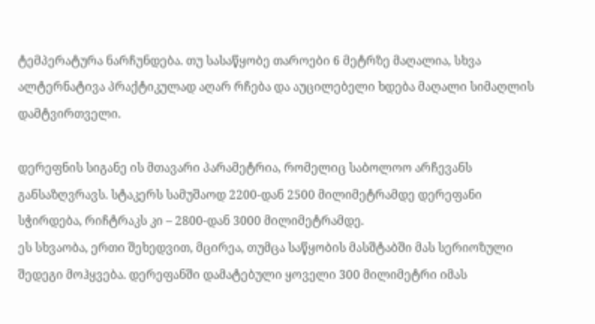ტემპერატურა ნარჩუნდება. თუ სასაწყობე თაროები 6 მეტრზე მაღალია, სხვა ალტერნატივა პრაქტიკულად აღარ რჩება და აუცილებელი ხდება მაღალი სიმაღლის დამტვირთველი.

დერეფნის სიგანე ის მთავარი პარამეტრია, რომელიც საბოლოო არჩევანს განსაზღვრავს. სტაკერს სამუშაოდ 2200-დან 2500 მილიმეტრამდე დერეფანი სჭირდება, რიჩტრაკს კი – 2800-დან 3000 მილიმეტრამდე.
ეს სხვაობა, ერთი შეხედვით, მცირეა, თუმცა საწყობის მასშტაბში მას სერიოზული შედეგი მოჰყვება. დერეფანში დამატებული ყოველი 300 მილიმეტრი იმას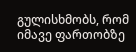გულისხმობს, რომ იმავე ფართობზე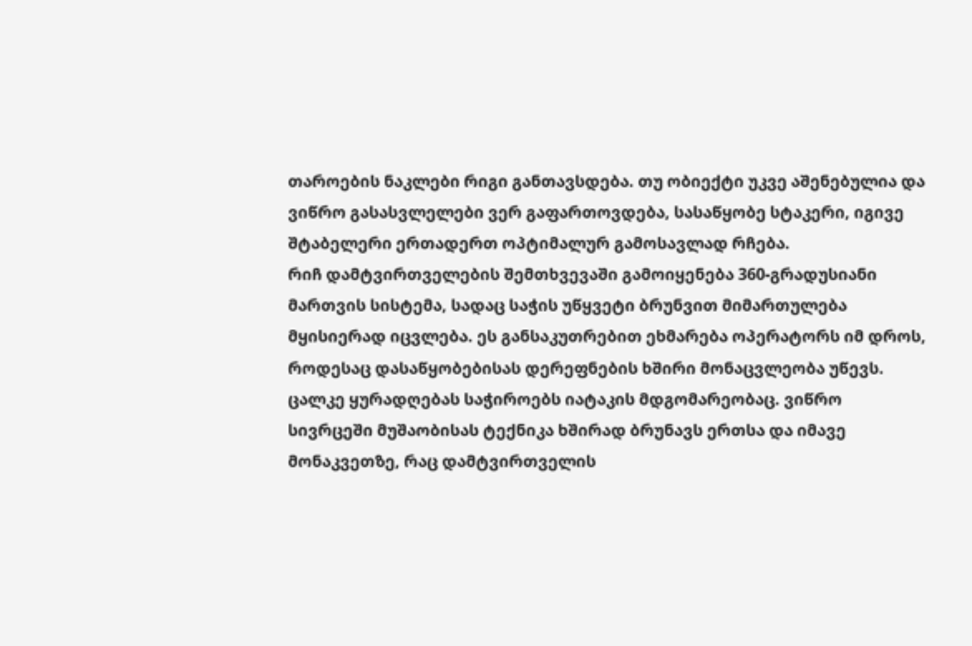თაროების ნაკლები რიგი განთავსდება. თუ ობიექტი უკვე აშენებულია და ვიწრო გასასვლელები ვერ გაფართოვდება, სასაწყობე სტაკერი, იგივე შტაბელერი ერთადერთ ოპტიმალურ გამოსავლად რჩება.
რიჩ დამტვირთველების შემთხვევაში გამოიყენება 360-გრადუსიანი მართვის სისტემა, სადაც საჭის უწყვეტი ბრუნვით მიმართულება მყისიერად იცვლება. ეს განსაკუთრებით ეხმარება ოპერატორს იმ დროს, როდესაც დასაწყობებისას დერეფნების ხშირი მონაცვლეობა უწევს.
ცალკე ყურადღებას საჭიროებს იატაკის მდგომარეობაც. ვიწრო სივრცეში მუშაობისას ტექნიკა ხშირად ბრუნავს ერთსა და იმავე მონაკვეთზე, რაც დამტვირთველის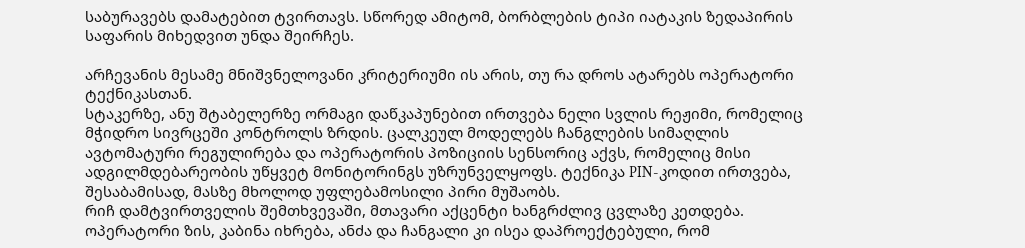საბურავებს დამატებით ტვირთავს. სწორედ ამიტომ, ბორბლების ტიპი იატაკის ზედაპირის საფარის მიხედვით უნდა შეირჩეს.

არჩევანის მესამე მნიშვნელოვანი კრიტერიუმი ის არის, თუ რა დროს ატარებს ოპერატორი ტექნიკასთან.
სტაკერზე, ანუ შტაბელერზე ორმაგი დაწკაპუნებით ირთვება ნელი სვლის რეჟიმი, რომელიც მჭიდრო სივრცეში კონტროლს ზრდის. ცალკეულ მოდელებს ჩანგლების სიმაღლის ავტომატური რეგულირება და ოპერატორის პოზიციის სენსორიც აქვს, რომელიც მისი ადგილმდებარეობის უწყვეტ მონიტორინგს უზრუნველყოფს. ტექნიკა PIN-კოდით ირთვება, შესაბამისად, მასზე მხოლოდ უფლებამოსილი პირი მუშაობს.
რიჩ დამტვირთველის შემთხვევაში, მთავარი აქცენტი ხანგრძლივ ცვლაზე კეთდება. ოპერატორი ზის, კაბინა იხრება, ანძა და ჩანგალი კი ისეა დაპროექტებული, რომ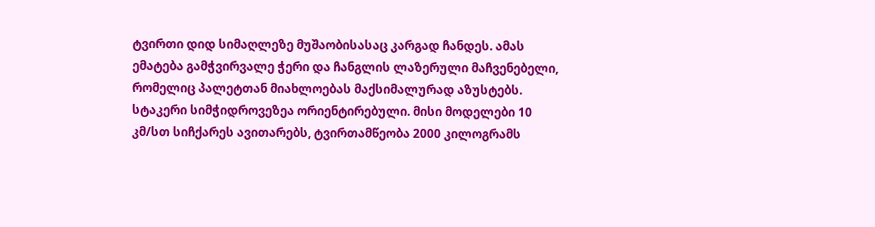ტვირთი დიდ სიმაღლეზე მუშაობისასაც კარგად ჩანდეს. ამას ემატება გამჭვირვალე ჭერი და ჩანგლის ლაზერული მაჩვენებელი, რომელიც პალეტთან მიახლოებას მაქსიმალურად აზუსტებს.
სტაკერი სიმჭიდროვეზეა ორიენტირებული. მისი მოდელები 10 კმ/სთ სიჩქარეს ავითარებს, ტვირთამწეობა 2000 კილოგრამს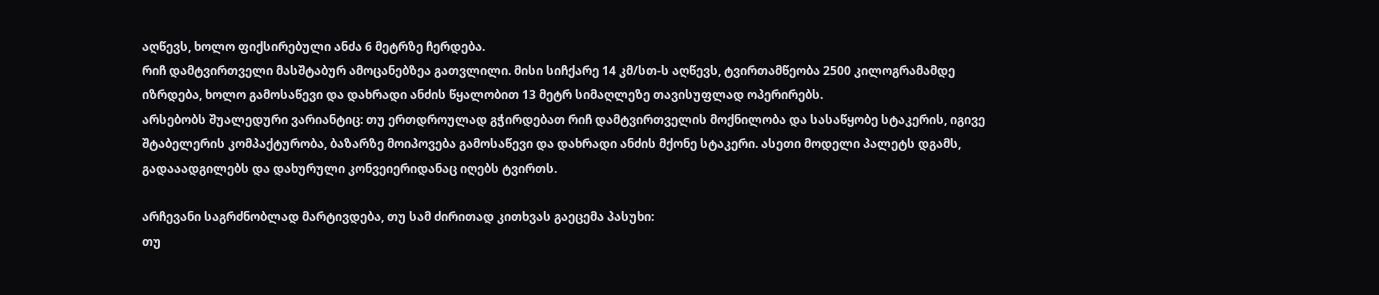აღწევს, ხოლო ფიქსირებული ანძა 6 მეტრზე ჩერდება.
რიჩ დამტვირთველი მასშტაბურ ამოცანებზეა გათვლილი. მისი სიჩქარე 14 კმ/სთ-ს აღწევს, ტვირთამწეობა 2500 კილოგრამამდე იზრდება, ხოლო გამოსაწევი და დახრადი ანძის წყალობით 13 მეტრ სიმაღლეზე თავისუფლად ოპერირებს.
არსებობს შუალედური ვარიანტიც: თუ ერთდროულად გჭირდებათ რიჩ დამტვირთველის მოქნილობა და სასაწყობე სტაკერის, იგივე შტაბელერის კომპაქტურობა, ბაზარზე მოიპოვება გამოსაწევი და დახრადი ანძის მქონე სტაკერი. ასეთი მოდელი პალეტს დგამს, გადააადგილებს და დახურული კონვეიერიდანაც იღებს ტვირთს.

არჩევანი საგრძნობლად მარტივდება, თუ სამ ძირითად კითხვას გაეცემა პასუხი:
თუ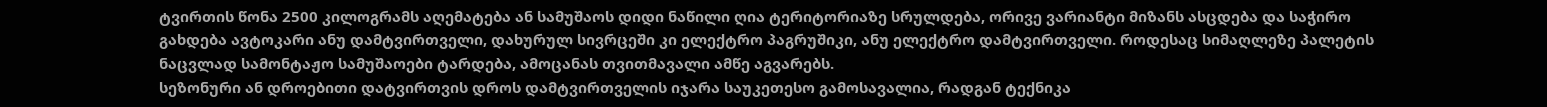ტვირთის წონა 2500 კილოგრამს აღემატება ან სამუშაოს დიდი ნაწილი ღია ტერიტორიაზე სრულდება, ორივე ვარიანტი მიზანს ასცდება და საჭირო გახდება ავტოკარი ანუ დამტვირთველი, დახურულ სივრცეში კი ელექტრო პაგრუშიკი, ანუ ელექტრო დამტვირთველი. როდესაც სიმაღლეზე პალეტის ნაცვლად სამონტაჟო სამუშაოები ტარდება, ამოცანას თვითმავალი ამწე აგვარებს.
სეზონური ან დროებითი დატვირთვის დროს დამტვირთველის იჯარა საუკეთესო გამოსავალია, რადგან ტექნიკა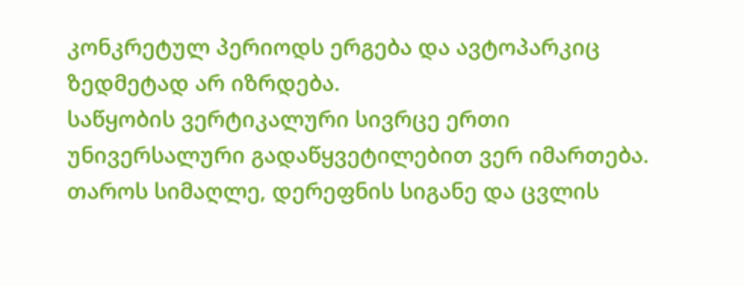კონკრეტულ პერიოდს ერგება და ავტოპარკიც ზედმეტად არ იზრდება.
საწყობის ვერტიკალური სივრცე ერთი უნივერსალური გადაწყვეტილებით ვერ იმართება. თაროს სიმაღლე, დერეფნის სიგანე და ცვლის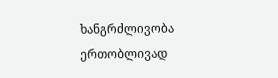ხანგრძლივობა ერთობლივად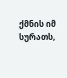ქმნის იმ სურათს,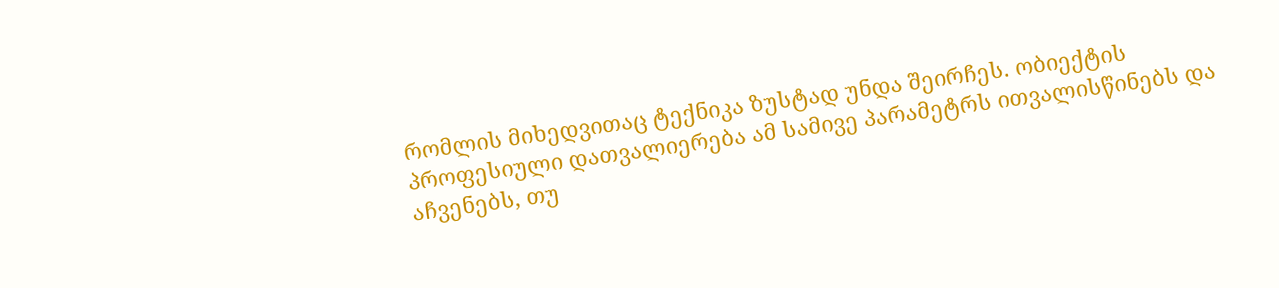რომლის მიხედვითაც ტექნიკა ზუსტად უნდა შეირჩეს. ობიექტის პროფესიული დათვალიერება ამ სამივე პარამეტრს ითვალისწინებს და აჩვენებს, თუ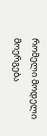რომელი მოდელი მოერგება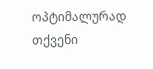ოპტიმალურად თქვენი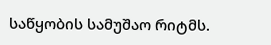საწყობის სამუშაო რიტმს.